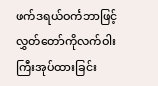ဖက်ဒရယ်ဝင်္ကဘာဖြင့် လွှတ်တော်ကိုလက်ဝါးကြီးအုပ်ထားခြင်း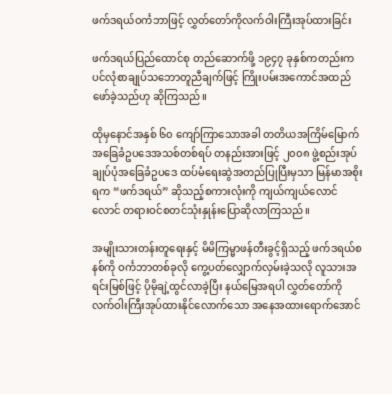ဖက်ဒရယ်ဝင်္ကဘာဖြင့် လွှတ်တော်ကိုလက်ဝါးကြီးအုပ်ထားခြင်း

ဖက်ဒရယ်ပြည်ထောင်စု တည်ဆောက်ဖို့ ၁၉၄၇ ခုနှစ်ကတည်းက ပင်လုံစာချုပ်သဘောတူညီချက်ဖြင့် ကြိုးပမ်းအကောင်အထည်ဖော်ခဲ့သည်ဟု ဆိုကြသည်။

ထိုမှနောင်အနှစ် ၆၀ ကျော်ကြာသောအခါ တတိယအကြိမ်မြောက် အခြေခံဥပဒေအသစ်တစ်ရပ် တနည်းအားဖြင့် ၂၀၀၈ ဖွဲ့စည်းအုပ်ချုပ်ပုံအခြေခံဥပဒေ ထပ်မံရေးဆွဲအတည်ပြုပြီးမှသာ မြန်မာအစိုးရက “ဖက်ဒရယ်” ဆိုသည့်စကားလုံးကို ကျယ်ကျယ်လောင်လောင် တရားဝင်စတင်သုံးနှုန်းပြောဆိုလာကြသည်။

အမျိုးသားတန်းတူရေးနှင့် မိမိကြမ္မာဖန်တီးခွင့်ရှိသည့် ဖက်ဒရယ်စနစ်ကို ဝင်္ကဘာတစ်ခုလို ကွေ့ပတ်လျှောက်လှမ်းခဲ့သလို လူသားအရင်းမြစ်ဖြင့် ပိုမိုချဲ့ထွင်လာခဲ့ပြီး နယ်မြေအရပါ လွှတ်တော်ကို လက်ဝါးကြီးအုပ်ထားနိုင်လောက်သော အနေအထားရောက်အောင်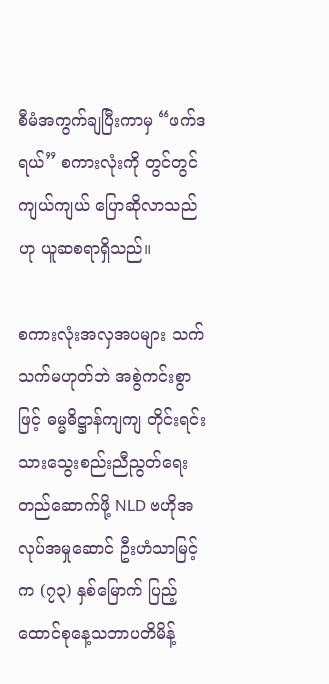စီမံအကွက်ချပြီးကာမှ “ဖက်ဒရယ်” စကားလုံးကို တွင်တွင်ကျယ်ကျယ် ပြောဆိုလာသည်ဟု ယူဆစရာရှိသည်။

စကားလုံးအလှအပများ သက်သက်မဟုတ်ဘဲ အစွဲကင်းစွာဖြင့် ဓမ္မဓိဋ္ဌာန်ကျကျ တိုင်းရင်းသားသွေးစည်းညီညွတ်ရေး တည်ဆောက်ဖို့ NLD ဗဟိုအလုပ်အမှုဆောင် ဦးဟံသာမြင့်က (၇၃) နှစ်မြောက် ပြည့်ထောင်စုနေ့သဘာပတိမိန့်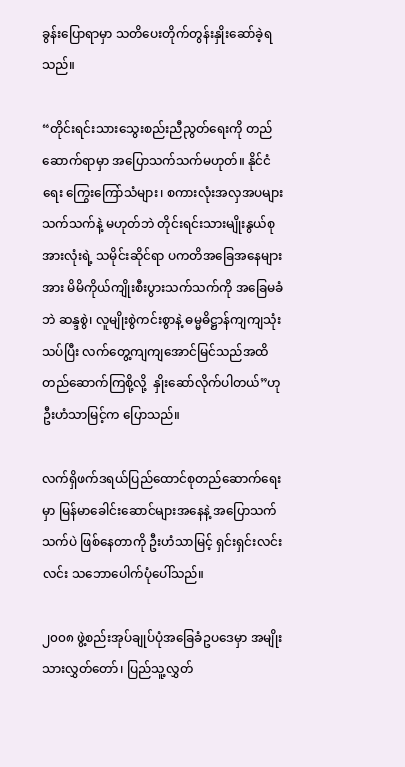ခွန်းပြောရာမှာ သတိပေးတိုက်တွန်းနှိုးဆော်ခဲ့ရသည်။

“တိုင်းရင်းသားသွေးစည်းညီညွတ်ရေးကို တည်ဆောက်ရာမှာ အပြောသက်သက်မဟုတ်။ နိုင်ငံရေး ကြွေးကြော်သံများ၊ စကားလုံးအလှအပများ သက်သက်နဲ့ မဟုတ်ဘဲ တိုင်းရင်းသားမျိုးနွယ်စုအားလုံးရဲ့ သမိုင်းဆိုင်ရာ ပကတိအခြေအနေများအား မိမိကိုယ်ကျိုးစီးပွားသက်သက်ကို အခြေမခံဘဲ ဆန္ဒစွဲ၊ လူမျိုးစွဲကင်းစွာနဲ့ ဓမ္မဓိဋ္ဌာန်ကျကျသုံးသပ်ပြီး လက်တွေ့ကျကျအောင်မြင်သည်အထိ တည်ဆောက်ကြစို့လို့  နှိုးဆော်လိုက်ပါတယ်”ဟု ဦးဟံသာမြင့်က ပြောသည်။

လက်ရှိဖက်ဒရယ်ပြည်ထောင်စုတည်ဆောက်ရေးမှာ မြန်မာခေါင်းဆောင်များအနေနဲ့ အပြောသက်သက်ပဲ ဖြစ်နေတာကို ဦးဟံသာမြင့် ရှင်းရှင်းလင်းလင်း သဘောပေါက်ပုံပေါ်သည်။

၂၀၀၈ ဖွဲ့စည်းအုပ်ချုပ်ပုံအခြေခံဥပဒေမှာ အမျိုးသားလွှတ်တော်၊ ပြည်သူ့လွှတ်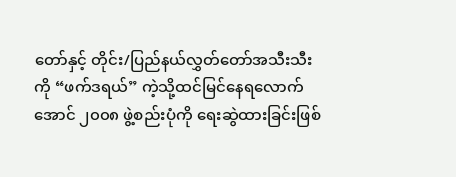တော်နှင့် တိုင်း/ပြည်နယ်လွှတ်တော်အသီးသီးကို “ဖက်ဒရယ်” ကဲ့သို့ထင်မြင်နေရလောက်အောင် ၂၀၀၈ ဖွဲ့စည်းပုံကို ရေးဆွဲထားခြင်းဖြစ်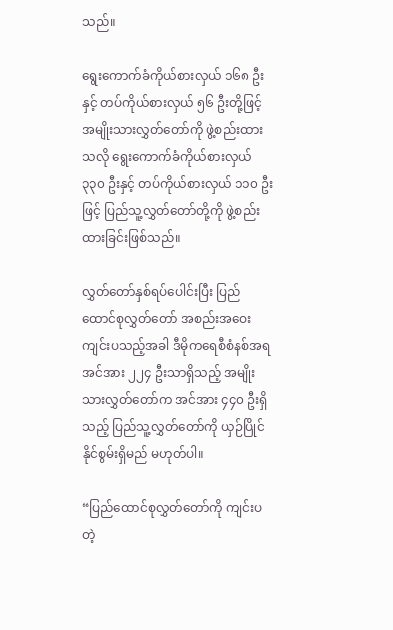သည်။

ရွေးကောက်ခံကိုယ်စားလှယ် ၁၆၈ ဦးနှင့် တပ်ကိုယ်စားလှယ် ၅၆ ဦးတို့ဖြင့် အမျိုးသားလွှတ်တော်ကို ဖွဲ့စည်းထားသလို ရွေးကောက်ခံကိုယ်စားလှယ် ၃၃၀ ဦးနှင့် တပ်ကိုယ်စားလှယ် ၁၁၀ ဦးဖြင့် ပြည်သူ့လွှတ်တော်တို့ကို ဖွဲ့စည်းထားခြင်းဖြစ်သည်။

လွှတ်တော်နှစ်ရပ်ပေါင်းပြီး ပြည်ထောင်စုလွှတ်တော် အစည်းအဝေးကျင်းပသည့်အခါ ဒီမိုကရေစီစံနစ်အရ အင်အား ၂၂၄ ဦးသာရှိသည့် အမျိုးသားလွှတ်တော်က အင်အား ၄၄၀ ဦးရှိသည့် ပြည်သူ့လွှတ်တော်ကို ယှဉ်ပြိုင်နိုင်စွမ်းရှိမည် မဟုတ်ပါ။

“ပြည်ထောင်စုလွှတ်တော်ကို ကျင်းပတဲ့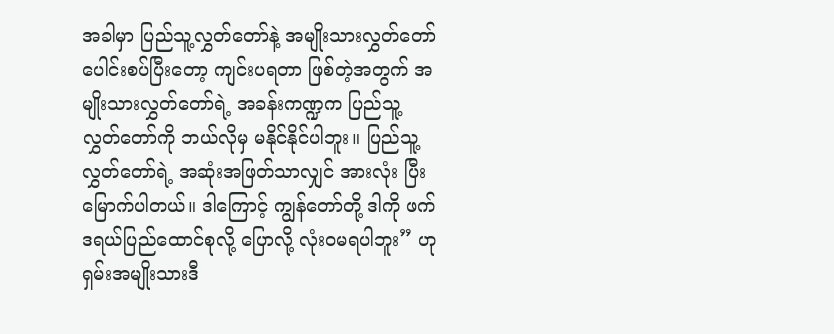အခါမှာ ပြည်သူ့လွှတ်တော်နဲ့ အမျိုးသားလွှတ်တော် ပေါင်းစပ်ပြီးတော့ ကျင်းပရတာ ဖြစ်တဲ့အတွက် အမျိုးသားလွှတ်တော်ရဲ့ အခန်းကဏ္ဍက ပြည်သူ့လွှတ်တော်ကို ဘယ်လိုမှ မနိုင်နိုင်ပါဘူး။ ပြည်သူ့လွှတ်တော်ရဲ့ အဆုံးအဖြတ်သာလျှင် အားလုံး ပြီးမြောက်ပါတယ်။ ဒါကြောင့် ကျွန်တော်တို့ ဒါကို ဖက်ဒရယ်ပြည်ထောင်စုလို့ ပြောလို့ လုံးဝမရပါဘူး” ဟု ရှမ်းအမျိုးသားဒီ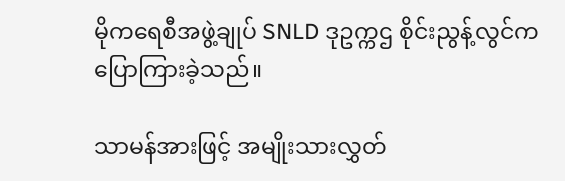မိုကရေစီအဖွဲ့ချုပ် SNLD ဒုဥက္ကဌ စိုင်းညွန့်လွင်က ပြောကြားခဲ့သည်။

သာမန်အားဖြင့် အမျိုးသားလွှတ်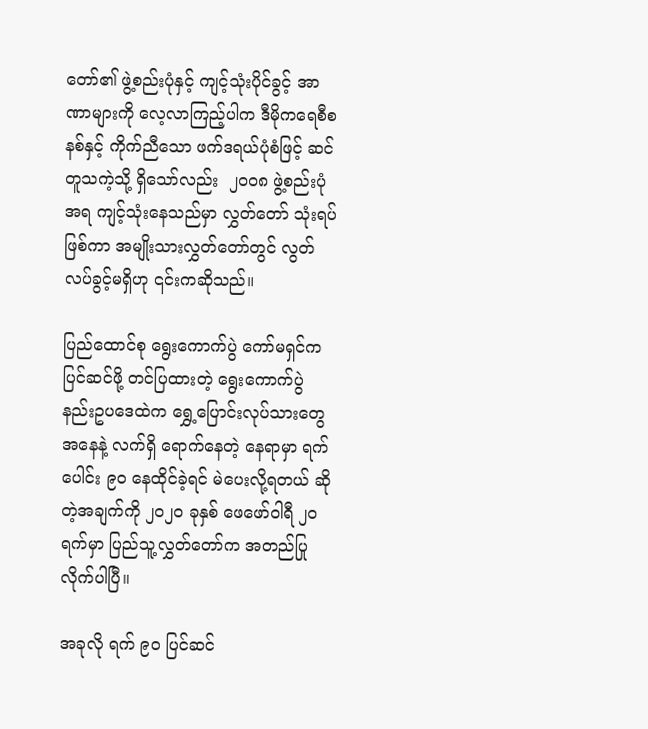တော်၏ ဖွဲ့စည်းပုံနှင့် ကျင့်သုံးပိုင်ခွင့် အာဏာများကို လေ့လာကြည့်ပါက ဒီမိုကရေစီစနစ်နှင့် ကိုက်ညီသော ဖက်ဒရယ်ပုံစံဖြင့် ဆင်တူသကဲ့သို့ ရှိသော်လည်း  ၂၀၀၈ ဖွဲ့စည်းပုံအရ ကျင့်သုံးနေသည်မှာ လွှတ်တော် သုံးရပ်ဖြစ်ကာ အမျိုးသားလွှတ်တော်တွင် လွတ်လပ်ခွင့်မရှိဟု ၎င်းကဆိုသည်။

ပြည်ထောင်စု ရွေးကောက်ပွဲ ကော်မရှင်က ပြင်ဆင်ဖို့ တင်ပြထားတဲ့ ရွေးကောက်ပွဲ နည်းဥပဒေထဲက ရွှေ့ပြောင်းလုပ်သားတွေ အနေနဲ့ လက်ရှိ ရောက်နေတဲ့ နေရာမှာ ရက်ပေါင်း ၉၀ နေထိုင်ခဲ့ရင် မဲပေးလို့ရတယ် ဆိုတဲ့အချက်ကို ၂၀၂၀ ခုနှစ် ဖေဖော်ဝါရီ ၂၀ ရက်မှာ ပြည်သူ့လွှတ်တော်က အတည်ပြုလိုက်ပါပြီ။

အခုလို ရက် ၉၀ ပြင်ဆင်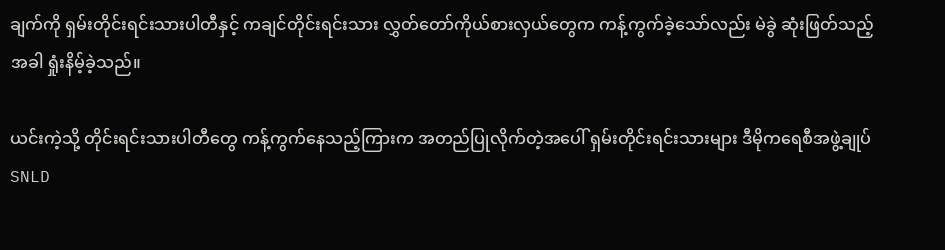ချက်ကို ရှမ်းတိုင်းရင်းသားပါတီနှင့် ကချင်တိုင်းရင်းသား လွှတ်တော်ကိုယ်စားလှယ်တွေက ကန့်ကွက်ခဲ့သော်လည်း မဲခွဲ ဆုံးဖြတ်သည့်အခါ ရှုံးနိမ့်ခဲ့သည်။

ယင်းကဲ့သို့ တိုင်းရင်းသားပါတီတွေ ကန့်ကွက်နေသည့်ကြားက အတည်ပြုလိုက်တဲ့အပေါ် ရှမ်းတိုင်းရင်းသားများ ဒီမိုကရေစီအဖွဲ့ချုပ် SNLD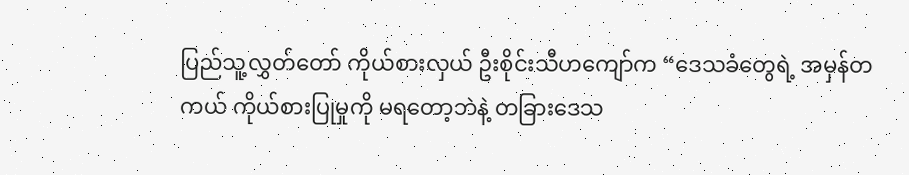ပြည်သူ့လွှတ်တော် ကိုယ်စားလှယ် ဦးစိုင်းသီဟကျော်က “ဒေသခံတွေရဲ့ အမှန်တကယ် ကိုယ်စားပြုမှုကို မရတော့ဘဲနဲ့ တခြားဒေသ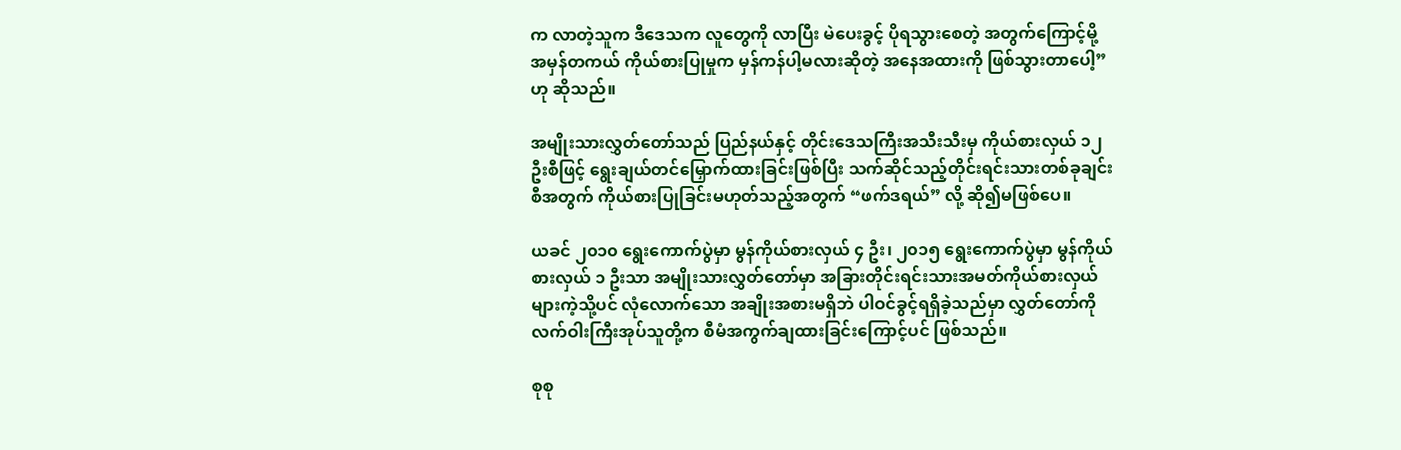က လာတဲ့သူက ဒီဒေသက လူတွေကို လာပြီး မဲပေးခွင့် ပိုရသွားစေတဲ့ အတွက်ကြောင့်မို့ အမှန်တကယ် ကိုယ်စားပြုမှုက မှန်ကန်ပါ့မလားဆိုတဲ့ အနေအထားကို ဖြစ်သွားတာပေါ့” ဟု ဆိုသည်။

အမျိုးသားလွှတ်တော်သည် ပြည်နယ်နှင့် တိုင်းဒေသကြီးအသီးသီးမှ ကိုယ်စားလှယ် ၁၂ ဦးစီဖြင့် ရွေးချယ်တင်မြှောက်ထားခြင်းဖြစ်ပြီး သက်ဆိုင်သည့်တိုင်းရင်းသားတစ်ခုချင်းစီအတွက် ကိုယ်စားပြုခြင်းမဟုတ်သည့်အတွက် “ဖက်ဒရယ်” လို့ ဆို၍မဖြစ်ပေ။

ယခင် ၂၀၁၀ ရွေးကောက်ပွဲမှာ မွန်ကိုယ်စားလှယ် ၄ ဦး၊ ၂၀၁၅ ရွေးကောက်ပွဲမှာ မွန်ကိုယ်စားလှယ် ၁ ဦးသာ အမျိုးသားလွှတ်တော်မှာ အခြားတိုင်းရင်းသားအမတ်ကိုယ်စားလှယ်များကဲ့သို့ပင် လုံလောက်သော အချိုးအစားမရှိဘဲ ပါဝင်ခွင့်ရရှိခဲ့သည်မှာ လွှတ်တော်ကိုလက်ဝါးကြီးအုပ်သူတို့က စီမံအကွက်ချထားခြင်းကြောင့်ပင် ဖြစ်သည်။

စုစု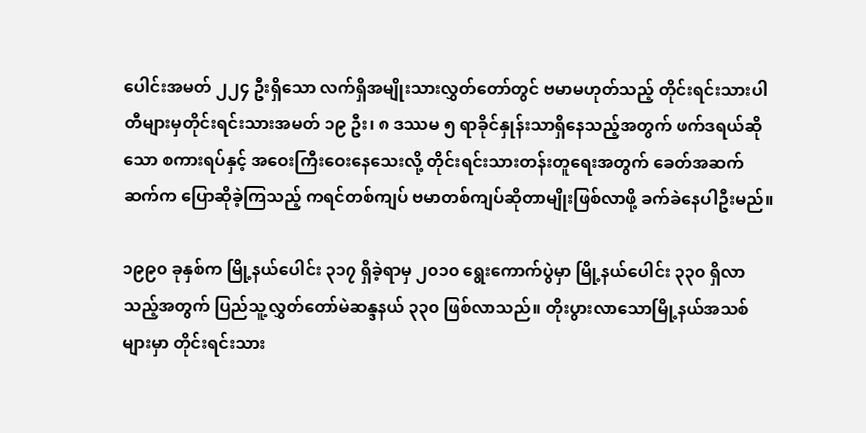ပေါင်းအမတ် ၂၂၄ ဦးရှိသော လက်ရှိအမျိုးသားလွှတ်တော်တွင် ဗမာမဟုတ်သည့် တိုင်းရင်းသားပါတီများမှတိုင်းရင်းသားအမတ် ၁၉ ဦး၊ ၈ ဒဿမ ၅ ရာခိုင်နှုန်းသာရှိနေသည့်အတွက် ဖက်ဒရယ်ဆိုသော စကားရပ်နှင့် အဝေးကြီးဝေးနေသေးလို့ တိုင်းရင်းသားတန်းတူရေးအတွက် ခေတ်အဆက်ဆက်က ပြောဆိုခဲ့ကြသည့် ကရင်တစ်ကျပ် ဗမာတစ်ကျပ်ဆိုတာမျိုးဖြစ်လာဖို့ ခက်ခဲနေပါဦးမည်။

၁၉၉၀ ခုနှစ်က မြို့နယ်ပေါင်း ၃၁၇ ရှိခဲ့ရာမှ ၂၀၁၀ ရွေးကောက်ပွဲမှာ မြို့နယ်ပေါင်း ၃၃၀ ရှိလာသည့်အတွက် ပြည်သူ့လွှတ်တော်မဲဆန္ဒနယ် ၃၃၀ ဖြစ်လာသည်။ တိုးပွားလာသောမြို့နယ်အသစ်များမှာ တိုင်းရင်းသား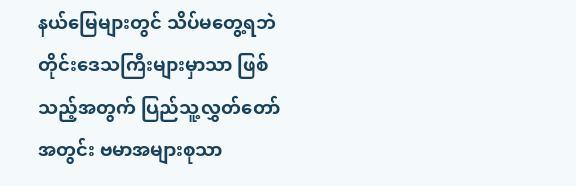နယ်မြေများတွင် သိပ်မတွေ့ရဘဲ တိုင်းဒေသကြီးများမှာသာ ဖြစ်သည့်အတွက် ပြည်သူ့လွှတ်တော်အတွင်း ဗမာအများစုသာ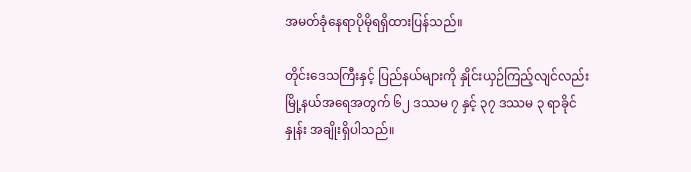အမတ်ခုံနေရာပိုမိုရရှိထားပြန်သည်။

တိုင်းဒေသကြီးနှင့် ပြည်နယ်များကို နှိုင်းယှဉ်ကြည့်လျင်လည်း မြို့နယ်အရေအတွက် ၆၂ ဒဿမ ၇ နှင့် ၃၇ ဒဿမ ၃ ရာခိုင်နှုန်း အချိုးရှိပါသည်။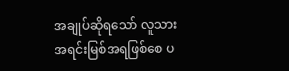အချုပ်ဆိုရသော် လူသားအရင်းမြစ်အရဖြစ်စေ ပ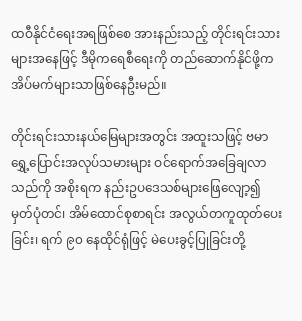ထဝီနိုင်ငံရေးအရဖြစ်စေ အားနည်းသည့် တိုင်းရင်းသားများအနေဖြင့် ဒီမိုကရေစီရေးကို တည်ဆောက်နိုင်ဖို့က အိပ်မက်များသာဖြစ်နေဦးမည်။

တိုင်းရင်းသားနယ်မြေများအတွင်း အထူးသဖြင့် ဗမာရွှေ့ပြောင်းအလုပ်သမားများ ဝင်ရောက်အခြေချလာသည်ကို အစိုးရက နည်းဥပဒေသစ်များဖြေလျော့၍ မှတ်ပုံတင်၊ အိမ်ထောင်စုစာရင်း အလွယ်တကူထုတ်ပေးခြင်း၊ ရက် ၉၀ နေထိုင်ရုံဖြင့် မဲပေးခွင့်ပြုခြင်းတို့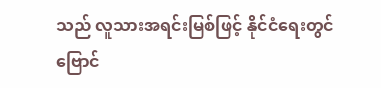သည် လူသားအရင်းမြစ်ဖြင့် နိုင်ငံရေးတွင် ဗြောင်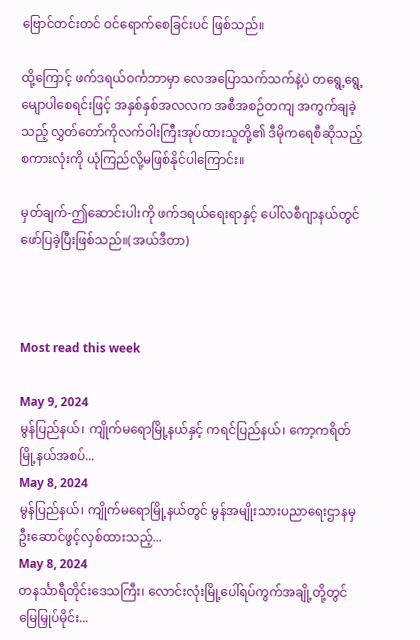ဗြောင်တင်းတင် ဝင်ရောက်စေခြင်းပင် ဖြစ်သည်။

ထို့ကြောင့် ဖက်ဒရယ်ဝင်္ကဘာမှာ လေအပြောသက်သက်နဲ့ပဲ တရွေ့ရွေ့မျောပါစေရင်းဖြင့် အနှစ်နှစ်အလလက အစီအစဉ်တကျ အကွက်ချခဲ့သည့် လွှတ်တော်ကိုလက်ဝါးကြီးအုပ်ထားသူတို့၏ ဒီမိုကရေစီဆိုသည့်စကားလုံးကို ယုံကြည်လို့မဖြစ်နိုင်ပါကြောင်း။

မှတ်ချက်-ဤဆောင်းပါးကို ဖက်ဒရယ်ရေးရာနှင့် ပေါ်လစီဂျာနယ်တွင် ဖော်ပြခဲ့ပြီးဖြစ်သည်။(အယ်ဒီတာ)



Most read this week

May 9, 2024
မွန်ပြည်နယ်၊ ကျိုက်မရောမြို့နယ်နှင့် ကရင်ပြည်နယ်၊ ကော့ကရိတ်မြို့နယ်အစပ်...
May 8, 2024
မွန်ပြည်နယ်၊ ကျိုက်မရောမြို့နယ်တွင် မွန်အမျိုးသားပညာရေးဌာနမှ ဦးဆောင်ဖွင့်လှစ်ထားသည့်...
May 8, 2024
တနင်္သာရီတိုင်းဒေသကြီး၊ လောင်းလုံးမြို့ပေါ်ရပ်ကွက်အချို့တို့တွင် မြေမြှုပ်မိုင်း...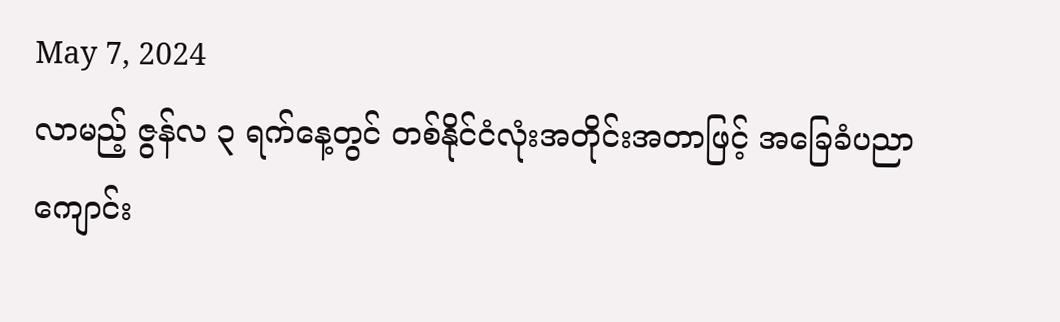May 7, 2024
လာမည့် ဇွန်လ ၃ ရက်နေ့တွင် တစ်နိုင်ငံလုံးအတိုင်းအတာဖြင့် အခြေခံပညာကျောင်း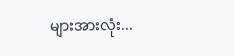များအားလုံး...